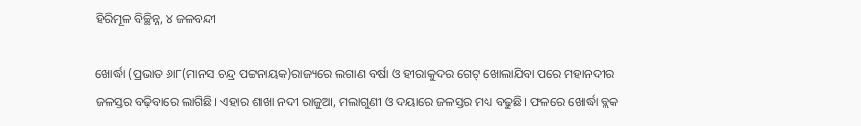ହିରିମୂଳ ବିଚ୍ଛିନ୍ନ, ୪ ଜଳବନ୍ଦୀ

ଖୋର୍ଦ୍ଧା (ପ୍ରଭାତ ୬ା୮(ମାନସ ଚନ୍ଦ୍ର ପଟ୍ଟନାୟକ)ରାଜ୍ୟରେ ଲଗାଣ ବର୍ଷା ଓ ହୀରାକୁଦର ଗେଟ୍‌ ଖୋଲାଯିବା ପରେ ମହାନଦୀର ଜଳସ୍ତର ବଢ଼ିବାରେ ଲାଗିଛି। ଏହାର ଶାଖା ନଦୀ ରାଜୁଆ, ମଲାଗୁଣୀ ଓ ଦୟାରେ ଜଳସ୍ତର ମଧ୍ୟ ବଢୁଛି। ଫଳରେ ଖୋର୍ଦ୍ଧା ବ୍ଲକ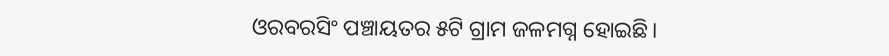ଓରବରସିଂ ପଞ୍ଚାୟତର ୫ଟି ଗ୍ରାମ ଜଳମଗ୍ନ ହୋଇଛି।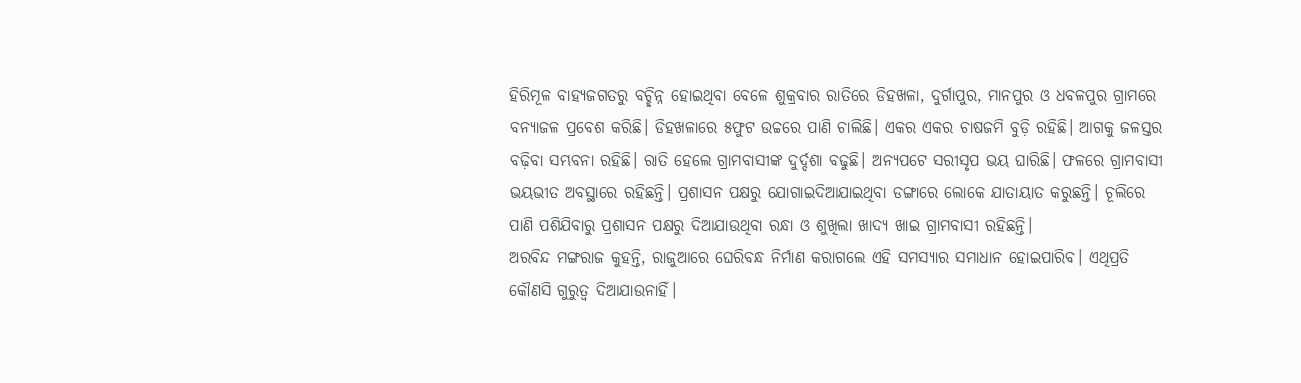ହିରିମୂଳ ବାହ୍ୟଜଗତରୁ ବଚ୍ଛିନ୍ନ ହୋଇଥିବା ବେଳେ ଶୁକ୍ରବାର ରାତିରେ ଡିହଖଳା, ଦୁର୍ଗାପୁର, ମାନପୁର ଓ ଧବଳପୁର ଗ୍ରାମରେ ବନ୍ୟାଜଳ ପ୍ରବେଶ କରିଛି। ଡିହଖଳାରେ ୫ଫୁଟ ଉଚ୍ଚରେ ପାଣି ଚାଲିଛି। ଏକର ଏକର ଚାଷଜମି ବୁଡ଼ି ରହିଛି। ଆଗକୁ ଜଳସ୍ତର ବଢ଼ିବା ସମ୍ଭବନା ରହିଛି। ରାତି ହେଲେ ଗ୍ରାମବାସୀଙ୍କ ଦୁର୍ଦ୍ଦଶା ବଢୁଛି। ଅନ୍ୟପଟେ ସରୀସୃପ ଭୟ ଘାରିଛି। ଫଳରେ ଗ୍ରାମବାସୀ ଭୟଭୀତ ଅବସ୍ଥାରେ ରହିଛନ୍ତି। ପ୍ରଶାସନ ପକ୍ଷରୁ ଯୋଗାଇଦିଆଯାଇଥିବା ଡଙ୍ଗାରେ ଲୋକେ ଯାତାୟାତ କରୁଛନ୍ତି। ଚୂଲିରେ ପାଣି ପଶିଯିବାରୁ ପ୍ରଶାସନ ପକ୍ଷରୁ ଦିଆଯାଉଥିବା ରନ୍ଧା ଓ ଶୁଖିଲା ଖାଦ୍ୟ ଖାଇ ଗ୍ରାମବାସୀ ରହିଛନ୍ତି।
ଅରବିନ୍ଦ ମଙ୍ଗରାଜ କୁହନ୍ତି, ରାଜୁଆରେ ଘେରିବନ୍ଧ ନିର୍ମାଣ କରାଗଲେ ଏହି ସମସ୍ୟାର ସମାଧାନ ହୋଇପାରିବ। ଏଥିପ୍ରତି କୌଣସି ଗୁରୁତ୍ୱ ଦିଆଯାଉନାହିଁ।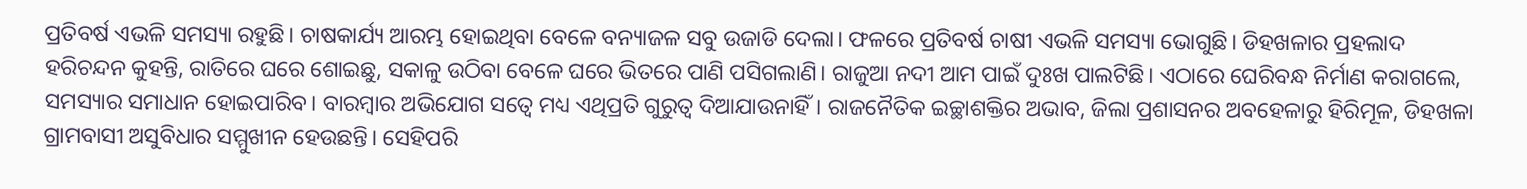ପ୍ରତିବର୍ଷ ଏଭଳି ସମସ୍ୟା ରହୁଛି। ଚାଷକାର୍ଯ୍ୟ ଆରମ୍ଭ ହୋଇଥିବା ବେଳେ ବନ୍ୟାଜଳ ସବୁ ଉଜାଡି ଦେଲା। ଫଳରେ ପ୍ରତିବର୍ଷ ଚାଷୀ ଏଭଳି ସମସ୍ୟା ଭୋଗୁଛି। ଡିହଖଳାର ପ୍ରହଲାଦ ହରିଚନ୍ଦନ କୁହନ୍ତି, ରାତିରେ ଘରେ ଶୋଇଛୁ, ସକାଳୁ ଉଠିବା ବେଳେ ଘରେ ଭିତରେ ପାଣି ପସିଗଲାଣି। ରାଜୁଆ ନଦୀ ଆମ ପାଇଁ ଦୁଃଖ ପାଲଟିଛି। ଏଠାରେ ଘେରିବନ୍ଧ ନିର୍ମାଣ କରାଗଲେ, ସମସ୍ୟାର ସମାଧାନ ହୋଇପାରିବ। ବାରମ୍ବାର ଅଭିଯୋଗ ସତ୍ୱେ ମଧ୍ୟ ଏଥିପ୍ରତି ଗୁରୁତ୍ୱ ଦିଆଯାଉନାହିଁ। ରାଜନୈତିକ ଇଚ୍ଛାଶକ୍ତିର ଅଭାବ, ଜିଲା ପ୍ରଶାସନର ଅବହେଳାରୁ ହିରିମୂଳ, ଡିହଖଳା ଗ୍ରାମବାସୀ ଅସୁବିଧାର ସମ୍ମୁଖୀନ ହେଉଛନ୍ତି। ସେହିପରି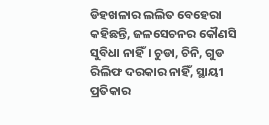ଡିହଖଳାର ଲଲିତ ବେହେରା କହିଛନ୍ତି, ଜଳସେଚନର କୌଣସି ସୁବିଧା ନାହିଁ। ଚୁଡା, ଚିନି, ଗୁଡ ରିଲିଫ ଦରକାର ନାହିଁ, ସ୍ଥାୟୀ ପ୍ରତିକାର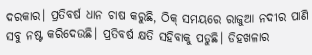ଦରକାର। ପ୍ରତିବର୍ଷ ଧାନ ଚାଷ କରୁଛି, ଠିକ୍‌ ସମୟରେ ରାଜୁଆ ନଦୀର ପାଣି ସବୁ ନଷ୍ଟ କରିଦେଉଛି। ପ୍ରତିବର୍ଷ କ୍ଷତି ସହିବାକୁ ପଡୁଛି। ଡିହଖଳାର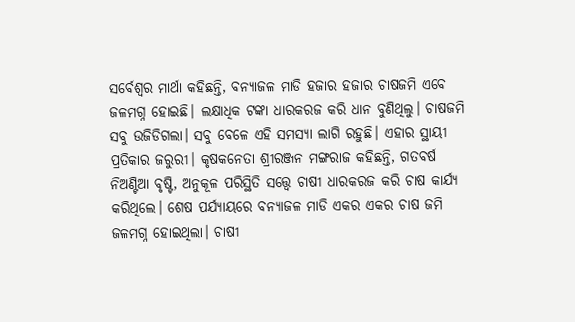ସର୍ବେଶ୍ୱର ମାର୍ଥା କହିଛନ୍ତି, ବନ୍ୟାଜଳ ମାଡି ହଜାର ହଜାର ଚାଷଜମି ଏବେ ଜଳମଗ୍ନ ହୋଇଛି। ଲକ୍ଷାଧିକ ଟଙ୍କା ଧାରକରଜ କରି ଧାନ ବୁଣିଥିଲୁ। ଚାଷଜମି ସବୁ ଉଜିଡିଗଲା। ସବୁ ବେଳେ ଏହି ସମସ୍ୟା ଲାଗି ରହୁଛି। ଏହାର ସ୍ଥାୟୀ ପ୍ରତିକାର ଜରୁରୀ। କୃଷକନେତା ଶ୍ରୀରଞ୍ଜନ ମଙ୍ଗରାଜ କହିଛନ୍ତି, ଗତବର୍ଷ ନିଅଣ୍ଟିଆ ବୃଷ୍ଟି, ଅନୁକୂଳ ପରିସ୍ଥିତି ସତ୍ତ୍ୱେ ଚାଷୀ ଧାରକରଜ କରି ଚାଷ କାର୍ଯ୍ୟ କରିଥିଲେ। ଶେଷ ପର୍ଯ୍ୟାୟରେ ବନ୍ୟାଜଳ ମାଡି ଏକର ଏକର ଚାଷ ଜମି ଜଳମଗ୍ନ ହୋଇଥିଲା। ଚାଷୀ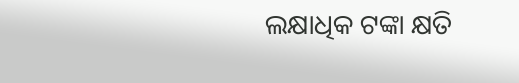ଲକ୍ଷାଧିକ ଟଙ୍କା କ୍ଷତି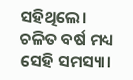ସହିଥିଲେ। ଚଳିତ ବର୍ଷ ମଧ୍ୟ ସେହି ସମସ୍ୟା।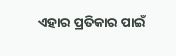ଏହାର ପ୍ରତିକାର ପାଇଁ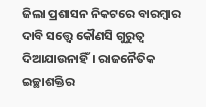ଜିଲା ପ୍ରଶାସନ ନିକଟରେ ବାରମ୍ବାର ଦାବି ସତ୍ତ୍ୱେ କୌଣସି ଗୁରୁତ୍ୱ ଦିଆଯାଉନାହିଁ। ରାଜନୈତିକ ଇଚ୍ଛାଶକ୍ତିର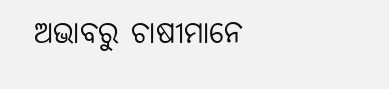ଅଭାବରୁ ଚାଷୀମାନେ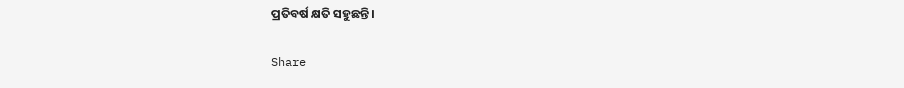ପ୍ରତିବର୍ଷ କ୍ଷତି ସହୁଛନ୍ତି।

Share